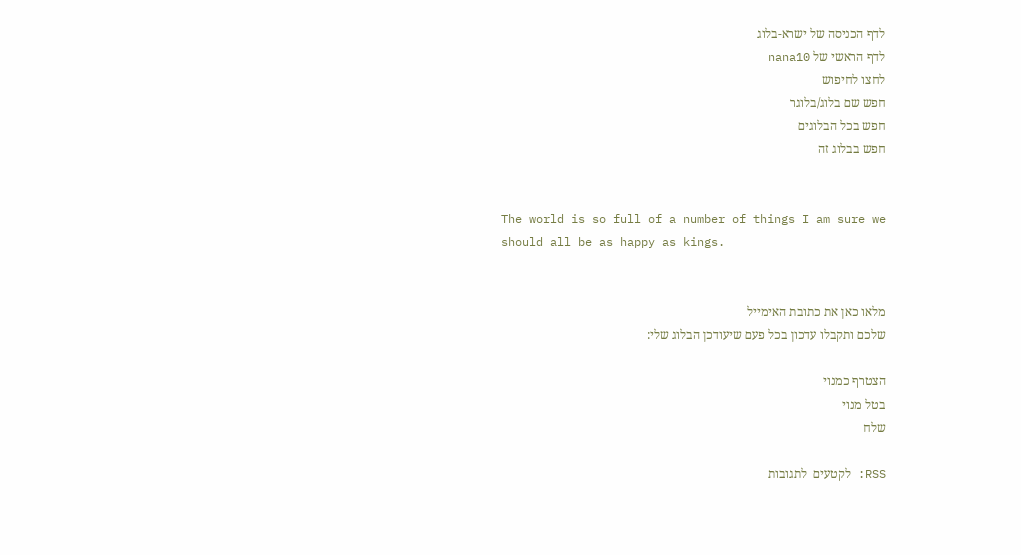לדף הכניסה של ישרא-בלוג
לדף הראשי של nana10
לחצו לחיפוש
חפש שם בלוג/בלוגר
חפש בכל הבלוגים
חפש בבלוג זה


The world is so full of a number of things I am sure we should all be as happy as kings.


מלאו כאן את כתובת האימייל
שלכם ותקבלו עדכון בכל פעם שיעודכן הבלוג שלי:

הצטרף כמנוי
בטל מנוי
שלח

RSS: לקטעים  לתגובות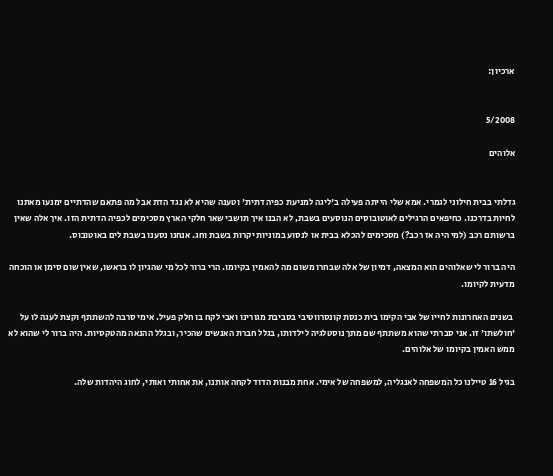ארכיון:


5/2008

אלוהים


גדלתי בבית חילוני לגמרי. אמא שלי הייתה פעילה ב'ליגה למניעת כפיה דתית' וטענה שהיא לא נגד הדת אבל מה פתאם שהדתיים ימנעו מאתנו לחיות בדרכנו. כחיפאים הרגילים לאוטובוסים הנוסעים בשבת, לא הבנו איך תושבי שאר חלקי הארץ מסכימים לכפיה הדתית הזו. איך אלה שאין ברשותם רכב (למי היה אז רכב?) מסכימים להכלא בבית או לנסוע במוניות יקרות בשבת וחג. אנחנו נסענו בשבת לים באוטובוס.

היה ברור לי שאלוהים הוא המצאה, דמיון של אלה שבחרו משום מה להאמין בקיומו. הרי ברור לכל מי שהגיון לו בראשו, שאין שום סימן או הוכחה מדעית לקיומו.

 בשנים האחרונות לחייו של אבי הקימו בית כנסת קונסרווטיבי בסביבת מגורינו ואבי לקח בו חלק פעיל. אימי סרבה להשתתף וקצת לעגה לו על 'חולשתו' זו. אני סברתי שהוא משתתף שם מתך נוסטלגיה לילדותו, בגלל חברת האנשים שהכיר, ובגלל ההנאה מהטקסיות. היה ברור לי שהוא לא ממש האמין בקיומו של אלוהים.

בגיל 16 טיילנו כל המשפחה לאנגליה, למשפחה של אימי. אחת מבנות הדוד לקחה אותנו, את אחותי ואותי, לחוג היהדות שלה.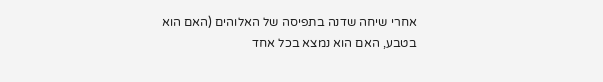אחרי שיחה שדנה בתפיסה של האלוהים (האם הוא בטבע, האם הוא נמצא בכל אחד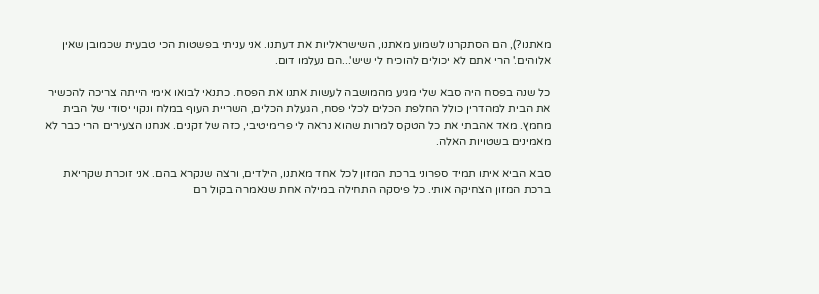מאתנו?), הם הסתקרנו לשמוע מאתנו, השישראליות את דעתנו. אני עניתי בפשטות הכי טבעית שכמובן שאין אלוהים.' הרי אתם לא יכולים להוכיח לי שיש'...הם נעלמו דום.

כל שנה בפסח היה סבא שלי מגיע מהמושבה לעשות אתנו את הפסח. כתנאי לבואו אימי הייתה צריכה להכשיר את הבית למהדרין כולל החלפת הכלים לכלי פסח, הגעלת הכלים, השריית העוף במלח ונקוי יסודי של הבית מחמץ. מאד אהבתי את כל הטקס למרות שהוא נראה לי פרימיטיבי, כזה של זקנים. אנחנו הצעירים הרי כבר לא מאמינים בשטויות האלה.

סבא הביא איתו תמיד ספרוני ברכת המזון לכל אחד מאתנו, הילדים, ורצה שנקרא בהם. אני זוכרת שקריאת ברכת המזון הצחיקה אותי. כל פיסקה התחילה במילה אחת שנאמרה בקול רם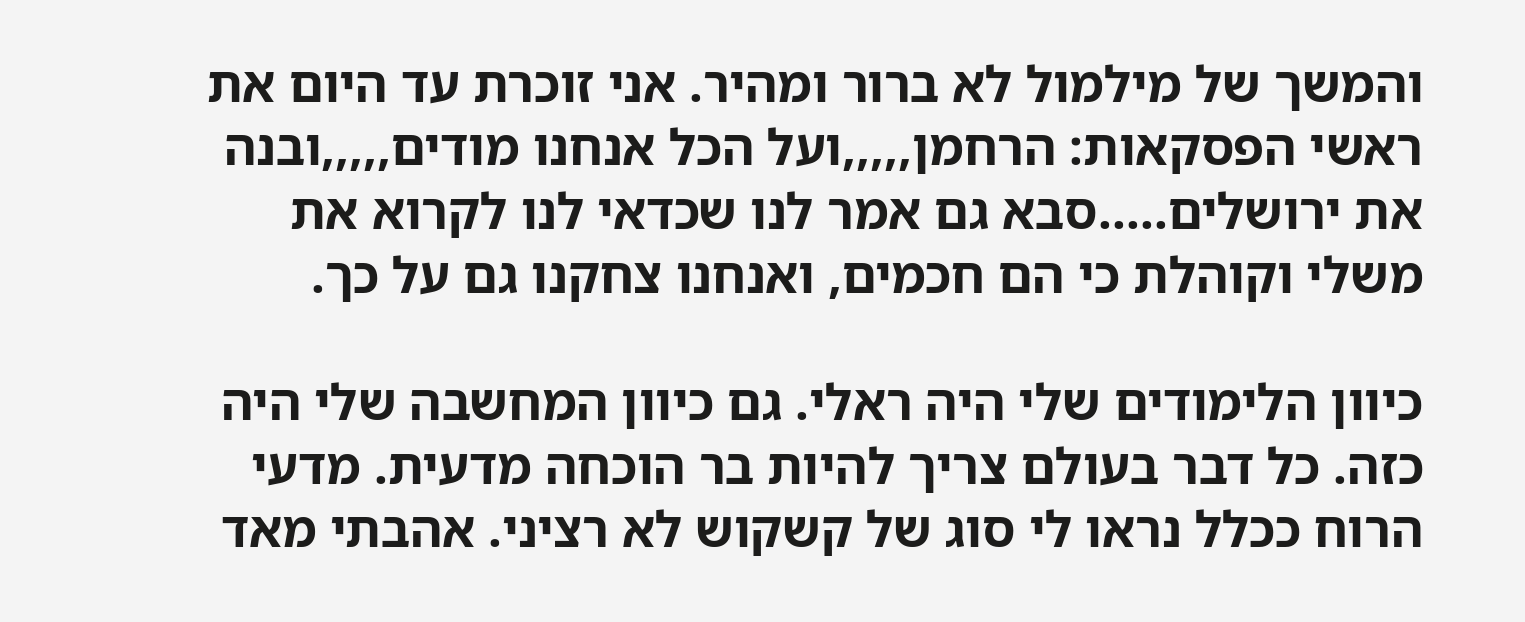והמשך של מילמול לא ברור ומהיר. אני זוכרת עד היום את ראשי הפסקאות: הרחמן,,,,,ועל הכל אנחנו מודים,,,,,ובנה את ירושלים.....סבא גם אמר לנו שכדאי לנו לקרוא את משלי וקוהלת כי הם חכמים, ואנחנו צחקנו גם על כך.

כיוון הלימודים שלי היה ראלי. גם כיוון המחשבה שלי היה כזה. כל דבר בעולם צריך להיות בר הוכחה מדעית. מדעי הרוח ככלל נראו לי סוג של קשקוש לא רציני. אהבתי מאד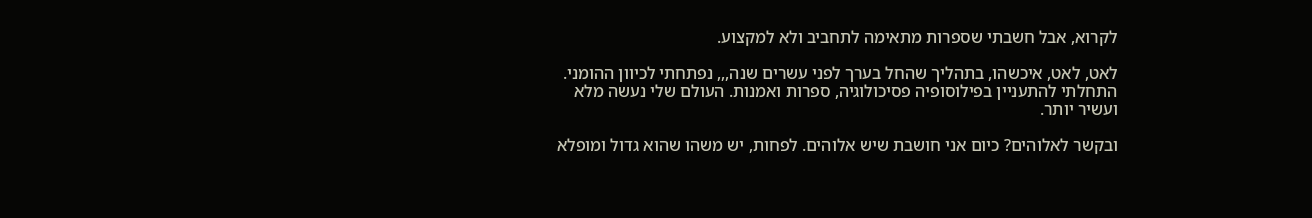לקרוא, אבל חשבתי שספרות מתאימה לתחביב ולא למקצוע.

לאט, לאט, איכשהו, בתהליך שהחל בערך לפני עשרים שנה,,, נפתחתי לכיוון ההומני. התחלתי להתעניין בפילוסופיה פסיכולוגיה, ספרות ואמנות. העולם שלי נעשה מלא ועשיר יותר.

ובקשר לאלוהים? כיום אני חושבת שיש אלוהים. לפחות, יש משהו שהוא גדול ומופלא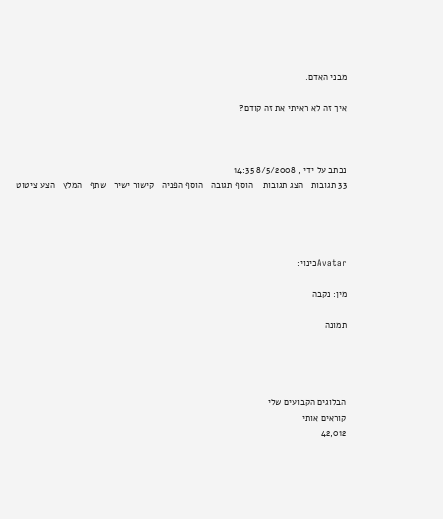מבני האדם.

איך זה לא ראיתי את זה קודם?



נכתב על ידי , 8/5/2008 14:35
33 תגובות   הצג תגובות    הוסף תגובה   הוסף הפניה   קישור ישיר   שתף   המלץ   הצע ציטוט




Avatarכינוי:

מין: נקבה

תמונה




הבלוגים הקבועים שלי
קוראים אותי
42,012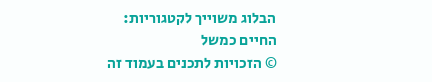הבלוג משוייך לקטגוריות: החיים כמשל
© הזכויות לתכנים בעמוד זה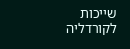שייכות לקורדליה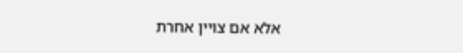אלא אם צויין אחרת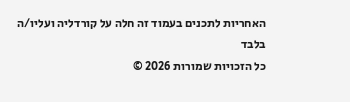האחריות לתכנים בעמוד זה חלה על קורדליה ועליו/ה בלבד
כל הזכויות שמורות 2026 ©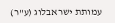עמותת ישראבלוג (ע"ר)